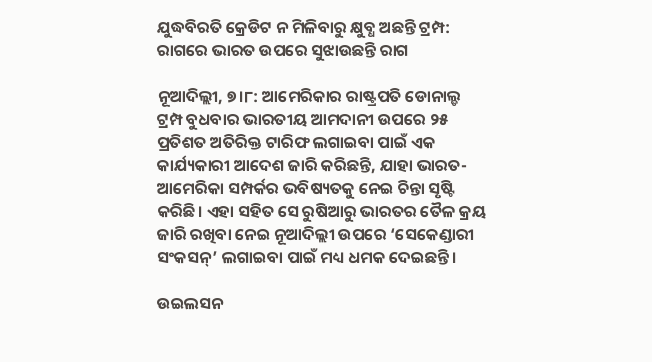ଯୁଦ୍ଧବିରତି କ୍ରେଡିଟ ନ ମିଳିବାରୁ କ୍ଷୁବ୍ଧ ଅଛନ୍ତି ଟ୍ରମ୍ପ: ରାଗରେ ଭାରତ ଉପରେ ସୁଝାଉଛନ୍ତି ରାଗ

ନୂଆଦିଲ୍ଲୀ, ୭।୮: ଆମେରିକାର ରାଷ୍ଟ୍ରପତି ଡୋନାଲ୍ଡ ଟ୍ରମ୍ପ ବୁଧବାର ଭାରତୀୟ ଆମଦାନୀ ଉପରେ ୨୫ ପ୍ରତିଶତ ଅତିରିକ୍ତ ଟାରିଫ ଲଗାଇବା ପାଇଁ ଏକ କାର୍ଯ୍ୟକାରୀ ଆଦେଶ ଜାରି କରିଛନ୍ତି, ଯାହା ଭାରତ-ଆମେରିକା ସମ୍ପର୍କର ଭବିଷ୍ୟତକୁ ନେଇ ଚିନ୍ତା ସୃଷ୍ଟି କରିଛି। ଏହା ସହିତ ସେ ରୁଷିଆରୁ ଭାରତର ତୈଳ କ୍ରୟ ଜାରି ରଖିବା ନେଇ ନୂଆଦିଲ୍ଲୀ ଉପରେ ‘ସେକେଣ୍ଡାରୀ ସଂକସନ୍‌’ ଲଗାଇବା ପାଇଁ ମଧ୍ୟ ଧମକ ଦେଇଛନ୍ତି।

ଉଇଲସନ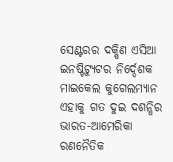ସେଣ୍ଟରର ଦକ୍ଷିଣ ଏସିଆ ଇନଷ୍ଟିଟ୍ୟୁଟର ନିର୍ଦ୍ଦେଶକ ମାଇକେଲ କୁଗେଲମ୍ୟାନ ଏହାକୁ ଗତ ଦୁଇ ଦଶନ୍ଧିର ଭାରତ-ଆମେରିକା ରଣନୈତିକ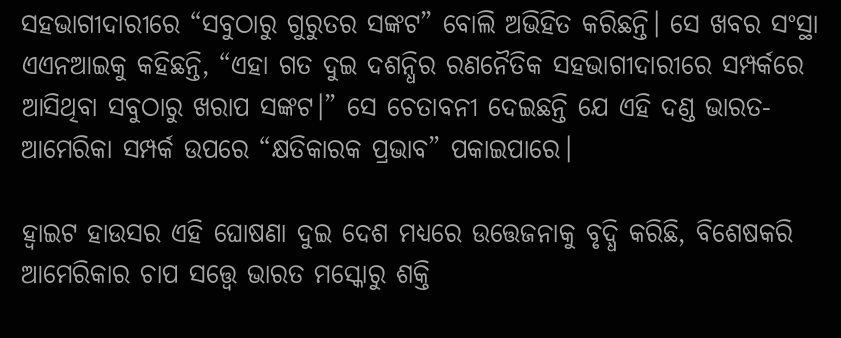ସହଭାଗୀଦାରୀରେ “ସବୁଠାରୁ ଗୁରୁତର ସଙ୍କଟ” ବୋଲି ଅଭିହିତ କରିଛନ୍ତି। ସେ ଖବର ସଂସ୍ଥା ଏଏନଆଇକୁ କହିଛନ୍ତି, “ଏହା ଗତ ଦୁଇ ଦଶନ୍ଧିର ରଣନୈତିକ ସହଭାଗୀଦାରୀରେ ସମ୍ପର୍କରେ ଆସିଥିବା ସବୁଠାରୁ ଖରାପ ସଙ୍କଟ।” ସେ ଚେତାବନୀ ଦେଇଛନ୍ତି ଯେ ଏହି ଦଣ୍ଡ ଭାରତ-ଆମେରିକା ସମ୍ପର୍କ ଉପରେ “କ୍ଷତିକାରକ ପ୍ରଭାବ” ପକାଇପାରେ।

ହ୍ବାଇଟ ହାଉସର ଏହି ଘୋଷଣା ଦୁଇ ଦେଶ ମଧ୍ୟରେ ଉତ୍ତେଜନାକୁ ବୃଦ୍ଧି କରିଛି, ବିଶେଷକରି ଆମେରିକାର ଚାପ ସତ୍ତ୍ବେ ଭାରତ ମସ୍କୋରୁ ଶକ୍ତି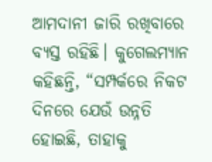ଆମଦାନୀ ଜାରି ରଖିବାରେ ବ୍ୟସ୍ତ ରହିଛି। କୁଗେଲମ୍ୟାନ କହିଛନ୍ତି, “ସମ୍ପର୍କରେ ନିକଟ ଦିନରେ ଯେଉଁ ଉନ୍ନତି ହୋଇଛି, ତାହାକୁ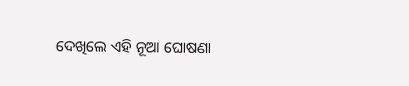ଦେଖିଲେ ଏହି ନୂଆ ଘୋଷଣା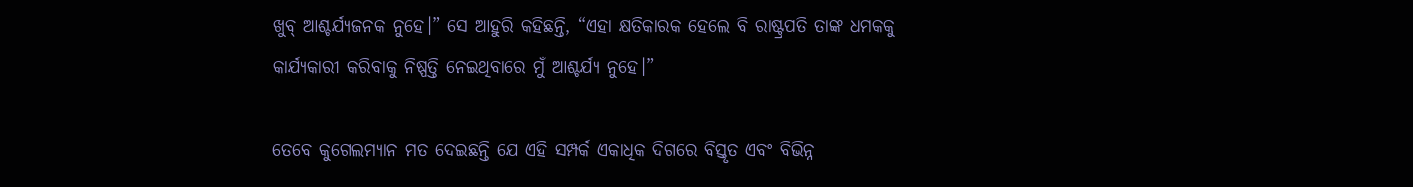ଖୁବ୍‌ ଆଶ୍ଚର୍ଯ୍ୟଜନକ ନୁହେ।” ସେ ଆହୁରି କହିଛନ୍ତି, “ଏହା କ୍ଷତିକାରକ ହେଲେ ବି ରାଷ୍ଟ୍ରପତି ତାଙ୍କ ଧମକକୁ କାର୍ଯ୍ୟକାରୀ କରିବାକୁ ନିଷ୍ପତ୍ତି ନେଇଥିବାରେ ମୁଁ ଆଶ୍ଚର୍ଯ୍ୟ ନୁହେ।”

ତେବେ କୁଗେଲମ୍ୟାନ ମତ ଦେଇଛନ୍ତି ଯେ ଏହି ସମ୍ପର୍କ ଏକାଧିକ ଦିଗରେ ବିସ୍ତୃତ ଏବଂ ବିଭିନ୍ନ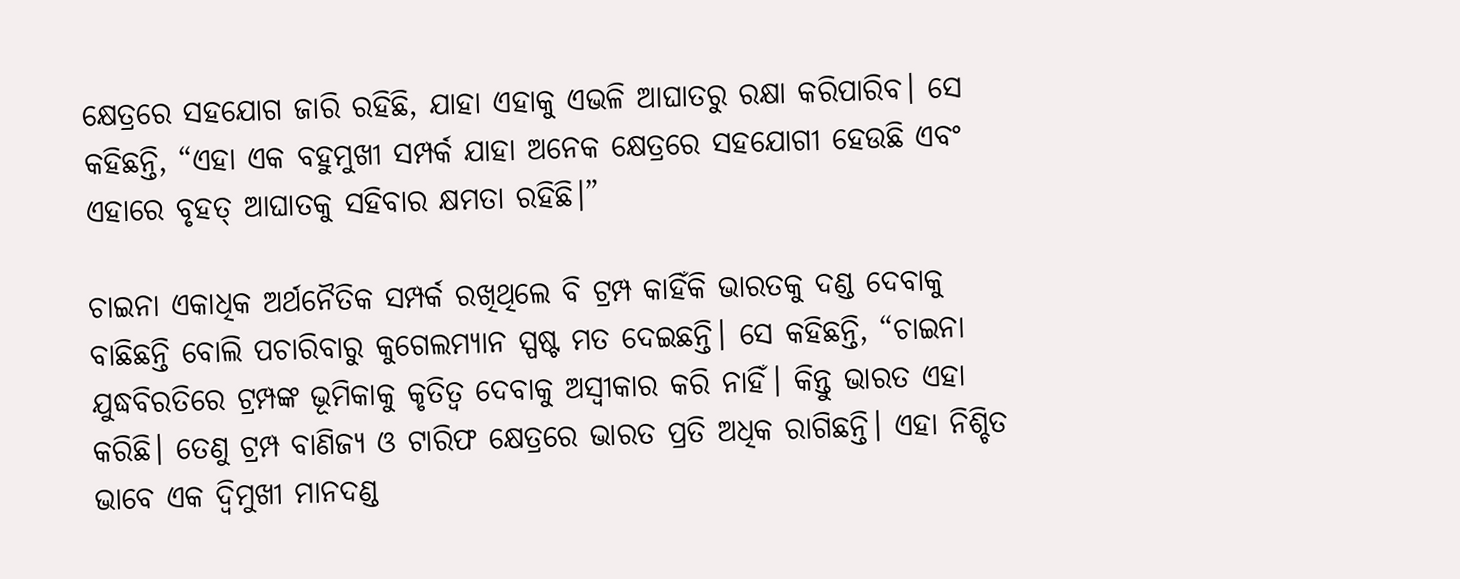କ୍ଷେତ୍ରରେ ସହଯୋଗ ଜାରି ରହିଛି, ଯାହା ଏହାକୁ ଏଭଳି ଆଘାତରୁ ରକ୍ଷା କରିପାରିବ। ସେ କହିଛନ୍ତି, “ଏହା ଏକ ବହୁମୁଖୀ ସମ୍ପର୍କ ଯାହା ଅନେକ କ୍ଷେତ୍ରରେ ସହଯୋଗୀ ହେଉଛି ଏବଂ ଏହାରେ ବୃହତ୍ ଆଘାତକୁ ସହିବାର କ୍ଷମତା ରହିଛି।”

ଚାଇନା ଏକାଧିକ ଅର୍ଥନୈତିକ ସମ୍ପର୍କ ରଖିଥିଲେ ବି ଟ୍ରମ୍ପ କାହିଁକି ଭାରତକୁ ଦଣ୍ଡ ଦେବାକୁ ବାଛିଛନ୍ତି ବୋଲି ପଚାରିବାରୁ କୁଗେଲମ୍ୟାନ ସ୍ପଷ୍ଟ ମତ ଦେଇଛନ୍ତି। ସେ କହିଛନ୍ତି, “ଚାଇନା ଯୁଦ୍ଧବିରତିରେ ଟ୍ରମ୍ପଙ୍କ ଭୂମିକାକୁ କୃତିତ୍ବ ଦେବାକୁ ଅସ୍ବୀକାର କରି ନାହିଁ। କିନ୍ତୁ ଭାରତ ଏହା କରିଛି। ତେଣୁ ଟ୍ରମ୍ପ ବାଣିଜ୍ୟ ଓ ଟାରିଫ କ୍ଷେତ୍ରରେ ଭାରତ ପ୍ରତି ଅଧିକ ରାଗିଛନ୍ତି। ଏହା ନିଶ୍ଚିତ ଭାବେ ଏକ ଦ୍ବିମୁଖୀ ମାନଦଣ୍ଡ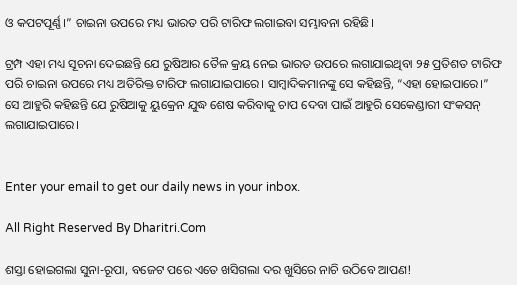ଓ କପଟପୂର୍ଣ୍ଣ।” ଚାଇନା ଉପରେ ମଧ୍ୟ ଭାରତ ପରି ଟାରିଫ ଲଗାଇବା ସମ୍ଭାବନା ରହିଛି।

ଟ୍ରମ୍ପ ଏହା ମଧ୍ୟ ସୂଚନା ଦେଇଛନ୍ତି ଯେ ରୁଷିଆର ତୈଳ କ୍ରୟ ନେଇ ଭାରତ ଉପରେ ଲଗାଯାଇଥିବା ୨୫ ପ୍ରତିଶତ ଟାରିଫ ପରି ଚାଇନା ଉପରେ ମଧ୍ୟ ଅତିରିକ୍ତ ଟାରିଫ ଲଗାଯାଇପାରେ। ସାମ୍ବାଦିକମାନଙ୍କୁ ସେ କହିଛନ୍ତି, “ଏହା ହୋଇପାରେ।” ସେ ଆହୁରି କହିଛନ୍ତି ଯେ ରୁଷିଆକୁ ୟୁକ୍ରେନ ଯୁଦ୍ଧ ଶେଷ କରିବାକୁ ଚାପ ଦେବା ପାଇଁ ଆହୁରି ସେକେଣ୍ଡାରୀ ସଂକସନ୍‌ ଲଗାଯାଇପାରେ।


Enter your email to get our daily news in your inbox.

All Right Reserved By Dharitri.Com

ଶସ୍ତା ହୋଇଗଲା ସୁନା-ରୂପା, ବଜେଟ ପରେ ଏତେ ଖସିଗଲା ଦର ଖୁସିରେ ନାଚି ଉଠିବେ ଆପଣ!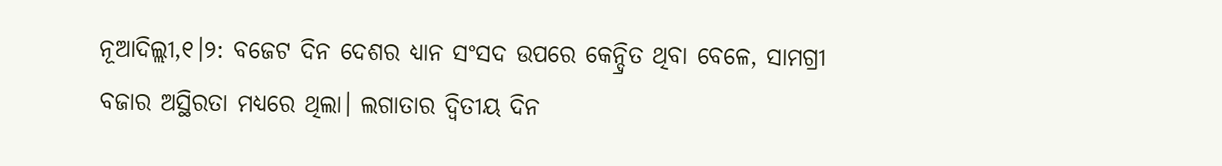ନୂଆଦିଲ୍ଲୀ,୧।୨: ବଜେଟ ଦିନ ଦେଶର ଧ୍ୟାନ ସଂସଦ ଉପରେ କେନ୍ଦ୍ରିତ ଥିବା ବେଳେ, ସାମଗ୍ରୀ ବଜାର ଅସ୍ଥିରତା ମଧ୍ୟରେ ଥିଲା। ଲଗାତାର ଦ୍ୱିତୀୟ ଦିନ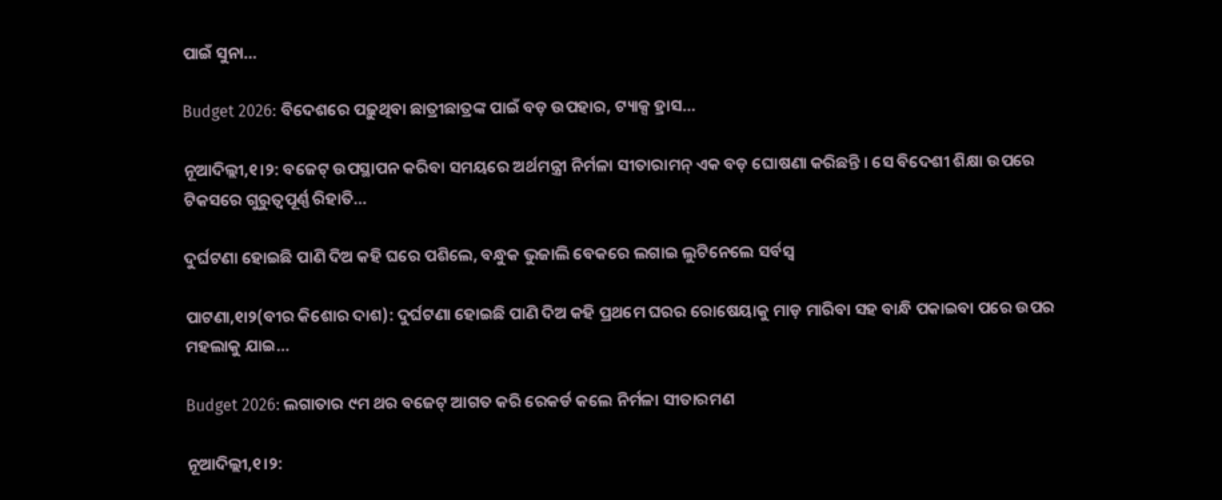ପାଇଁ ସୁନା…

Budget 2026: ବିଦେଶରେ ପଢ଼ୁଥିବା ଛାତ୍ରୀଛାତ୍ରଙ୍କ ପାଇଁ ବଡ଼ ଉପହାର, ଟ୍ୟାକ୍ସ ହ୍ରାସ…

ନୂଆଦିଲ୍ଲୀ,୧।୨: ବଜେଟ୍ ଉପସ୍ଥାପନ କରିବା ସମୟରେ ଅର୍ଥମନ୍ତ୍ରୀ ନିର୍ମଳା ସୀତାରାମନ୍‌ ଏକ ବଡ଼ ଘୋଷଣା କରିଛନ୍ତି । ସେ ବିଦେଶୀ ଶିକ୍ଷା ଉପରେ ଟିକସରେ ଗୁରୁତ୍ୱପୂର୍ଣ୍ଣ ରିହାତି…

ଦୁର୍ଘଟଣା ହୋଇଛି ପାଣି ଦିଅ କହି ଘରେ ପଶିଲେ, ବନ୍ଧୁକ ଭୁଜାଲି ବେକରେ ଲଗାଇ ଲୁଟିନେଲେ ସର୍ବସ୍ବ

ପାଟଣା,୧ା୨(ବୀର କିଶୋର ଦାଶ): ଦୁର୍ଘଟଣା ହୋଇଛି ପାଣି ଦିଅ କହି ପ୍ରଥମେ ଘରର ରୋଷେୟାକୁ ମାଡ଼ ମାରିବା ସହ ବାନ୍ଧି ପକାଇବା ପରେ ଉପର ମହଲାକୁ ଯାଇ…

Budget 2026: ଲଗାତାର ୯ମ ଥର ବଜେଟ୍ ଆଗତ କରି ରେକର୍ଡ କଲେ ନିର୍ମଳା ସୀତାରମଣ

ନୂଆଦିଲ୍ଲୀ,୧।୨: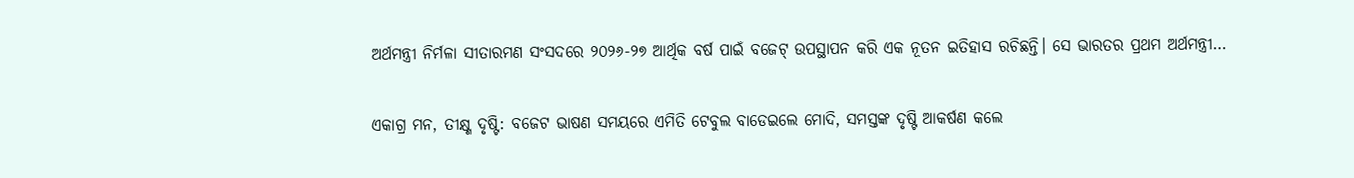ଅର୍ଥମନ୍ତ୍ରୀ ନିର୍ମଳା ସୀତାରମଣ ସଂସଦରେ ୨୦୨୬-୨୭ ଆର୍ଥିକ ବର୍ଷ ପାଇଁ ବଜେଟ୍ ଉପସ୍ଥାପନ କରି ଏକ ନୂତନ ଇତିହାସ ରଚିଛନ୍ତି। ସେ ଭାରତର ପ୍ରଥମ ଅର୍ଥମନ୍ତ୍ରୀ…

ଏକାଗ୍ର ମନ, ତୀକ୍ଷ୍ଣ ଦୃଷ୍ଟି: ବଜେଟ ଭାଷଣ ସମୟରେ ଏମିତି ଟେବୁଲ ବାଡେଇଲେ ମୋଦି, ସମସ୍ତଙ୍କ ଦୃଷ୍ଟି ଆକର୍ଷଣ କଲେ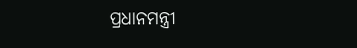ପ୍ରଧାନମନ୍ତ୍ରୀ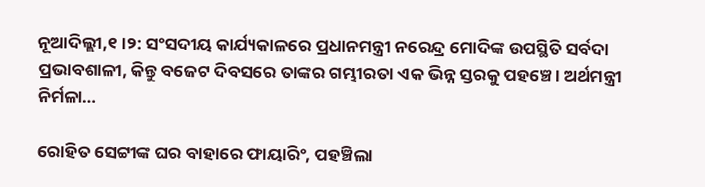ନୂଆଦିଲ୍ଲୀ,୧।୨: ସଂସଦୀୟ କାର୍ଯ୍ୟକାଳରେ ପ୍ରଧାନମନ୍ତ୍ରୀ ନରେନ୍ଦ୍ର ମୋଦିଙ୍କ ଉପସ୍ଥିତି ସର୍ବଦା ପ୍ରଭାବଶାଳୀ, କିନ୍ତୁ ବଜେଟ ଦିବସରେ ତାଙ୍କର ଗମ୍ଭୀରତା ଏକ ଭିନ୍ନ ସ୍ତରକୁ ପହଞ୍ଚେ। ଅର୍ଥମନ୍ତ୍ରୀ ନିର୍ମଳା…

ରୋହିତ ସେଟ୍ଟୀଙ୍କ ଘର ବାହାରେ ଫାୟାରିଂ, ପହଞ୍ଚିଲା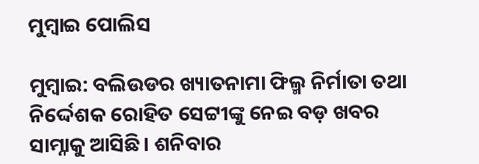ମୁମ୍ବାଇ ପୋଲିସ

ମୁମ୍ବାଇ: ବଲିଉଡର ଖ୍ୟାତନାମା ଫିଲ୍ମ ନିର୍ମାତା ତଥା ନିର୍ଦ୍ଦେଶକ ରୋହିତ ସେଟ୍ଟୀଙ୍କୁ ନେଇ ବଡ଼ ଖବର ସାମ୍ନାକୁ ଆସିଛି। ଶନିବାର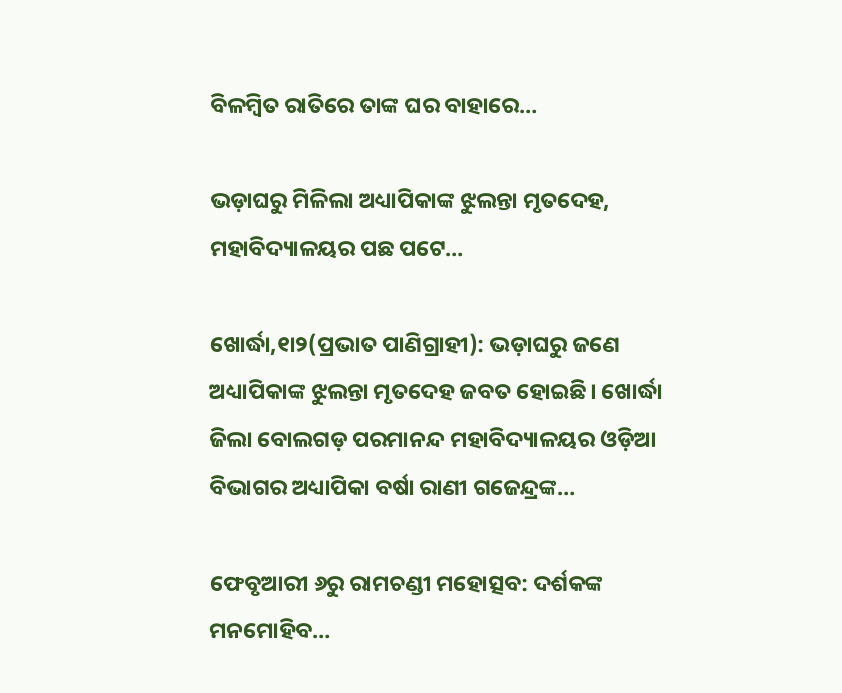ବିଳମ୍ବିତ ରାତିରେ ତାଙ୍କ ଘର ବାହାରେ…

ଭଡ଼ାଘରୁ ମିଳିଲା ଅଧ୍ୟାପିକାଙ୍କ ଝୁଲନ୍ତା ମୃତଦେହ, ମହାବିଦ୍ୟାଳୟର ପଛ ପଟେ…

ଖୋର୍ଦ୍ଧା,୧ା୨(ପ୍ରଭାତ ପାଣିଗ୍ରାହୀ): ଭଡ଼ାଘରୁ ଜଣେ ଅଧ୍ୟାପିକାଙ୍କ ଝୁଲନ୍ତା ମୃତଦେହ ଜବତ ହୋଇଛି। ଖୋର୍ଦ୍ଧା ଜିଲା ବୋଲଗଡ଼ ପରମାନନ୍ଦ ମହାବିଦ୍ୟାଳୟର ଓଡ଼ିଆ ବିଭାଗର ଅଧ୍ୟାପିକା ବର୍ଷା ରାଣୀ ଗଜେନ୍ଦ୍ରଙ୍କ…

ଫେବୃଆରୀ ୬ରୁ ରାମଚଣ୍ଡୀ ମହୋତ୍ସବ: ଦର୍ଶକଙ୍କ ମନମୋହିବ…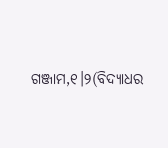ଗଞ୍ଜାମ,୧।୨(ବିଦ୍ୟାଧର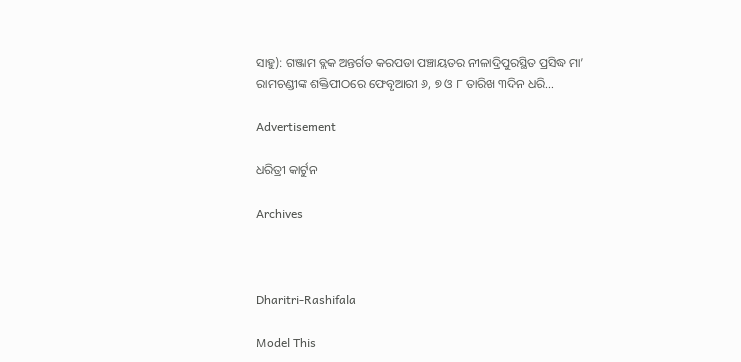ସାହୁ): ଗଞ୍ଜାମ ବ୍ଲକ ଅନ୍ତର୍ଗତ କରପଡା ପଞ୍ଚାୟତର ନୀଳାଦ୍ରିପୁରସ୍ଥିତ ପ୍ରସିଦ୍ଧ ମା’ ରାମଚଣ୍ଡୀଙ୍କ ଶକ୍ତିପୀଠରେ ଫେବୃଆରୀ ୬, ୭ ଓ ୮ ତାରିଖ ୩ଦିନ ଧରି…

Advertisement

ଧରିତ୍ରୀ କାର୍ଟୁନ

Archives



Dharitri-Rashifala

Model This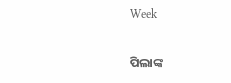Week

ପିଲାଙ୍କ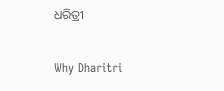ଧରିତ୍ରୀ

Why Dharitri